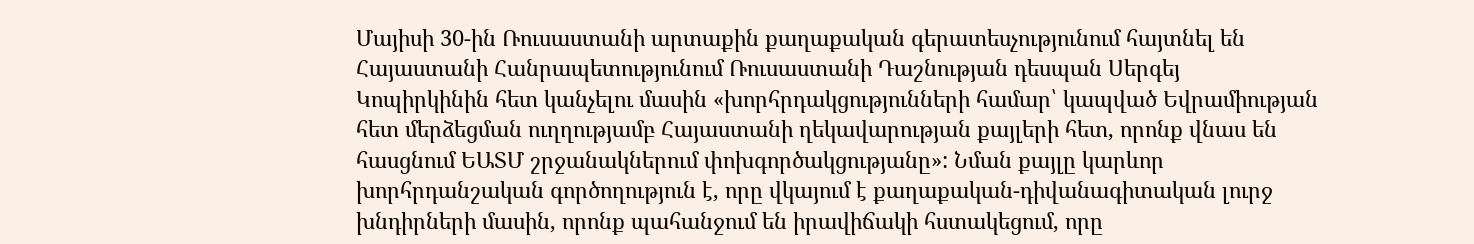Մայիսի 30-ին Ռուսաստանի արտաքին քաղաքական գերատեսչությունում հայտնել են Հայաստանի Հանրապետությունում Ռուսաստանի Դաշնության դեսպան Սերգեյ Կոպիրկինին հետ կանչելու մասին «խորհրդակցությունների համար՝ կապված Եվրամիության հետ մերձեցման ուղղությամբ Հայաստանի ղեկավարության քայլերի հետ, որոնք վնաս են հասցնում ԵԱՏՄ շրջանակներում փոխգործակցությանը»: Նման քայլը կարևոր խորհրդանշական գործողություն է, որը վկայում է քաղաքական-դիվանագիտական լուրջ խնդիրների մասին, որոնք պահանջում են իրավիճակի հստակեցում, որը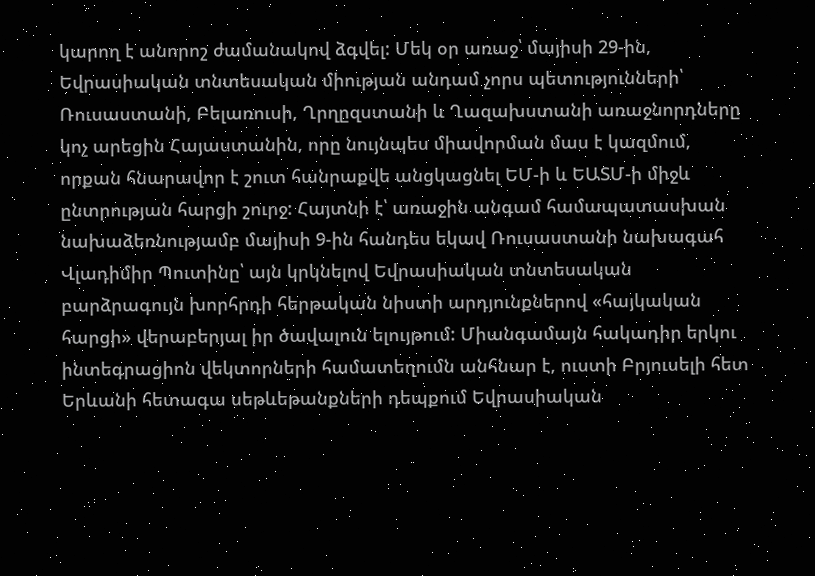կարող է անորոշ ժամանակով ձգվել: Մեկ օր առաջ՝ մայիսի 29-ին, Եվրասիական տնտեսական միության անդամ չորս պետությունների՝ Ռուսաստանի, Բելառուսի, Ղրղըզստանի և Ղազախստանի առաջնորդները կոչ արեցին Հայաստանին, որը նույնպես միավորման մաս է կազմում, որքան հնարավոր է շուտ հանրաքվե անցկացնել ԵՄ-ի և ԵԱՏՄ-ի միջև ընտրության հարցի շուրջ: Հայտնի է՝ առաջին անգամ համապատասխան նախաձեռնությամբ մայիսի 9-ին հանդես եկավ Ռուսաստանի նախագահ Վլադիմիր Պուտինը՝ այն կրկնելով Եվրասիական տնտեսական բարձրագույն խորհրդի հերթական նիստի արդյունքներով «հայկական հարցի» վերաբերյալ իր ծավալուն ելույթում: Միանգամայն հակադիր երկու ինտեգրացիոն վեկտորների համատեղումն անհնար է, ուստի Բրյուսելի հետ Երևանի հետագա սեթևեթանքների դեպքում Եվրասիական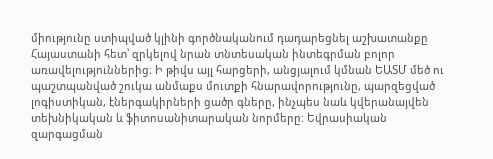միությունը ստիպված կլինի գործնականում դադարեցնել աշխատանքը Հայաստանի հետ՝ զրկելով նրան տնտեսական ինտեգրման բոլոր առավելություններից։ Ի թիվս այլ հարցերի, անցյալում կմնան ԵԱՏՄ մեծ ու պաշտպանված շուկա անմաքս մուտքի հնարավորությունը, պարզեցված լոգիստիկան, էներգակիրների ցածր գները, ինչպես նաև կվերանայվեն տեխնիկական և ֆիտոսանիտարական նորմերը։ Եվրասիական զարգացման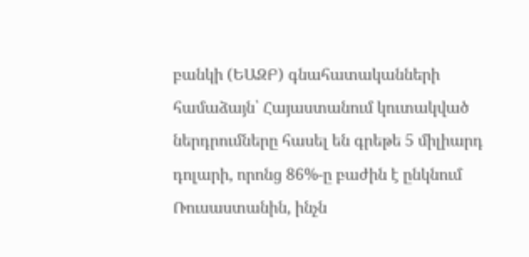բանկի (ԵԱԶԲ) գնահատականների համաձայն՝ Հայաստանում կուտակված ներդրումները հասել են գրեթե 5 միլիարդ դոլարի, որոնց 86%-ը բաժին է ընկնում Ռուսաստանին, ինչն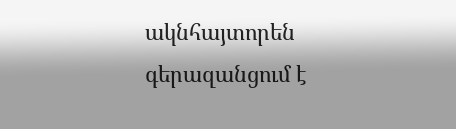ակնհայտորեն գերազանցում է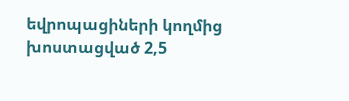եվրոպացիների կողմից խոստացված 2,5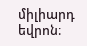միլիարդ եվրոն։